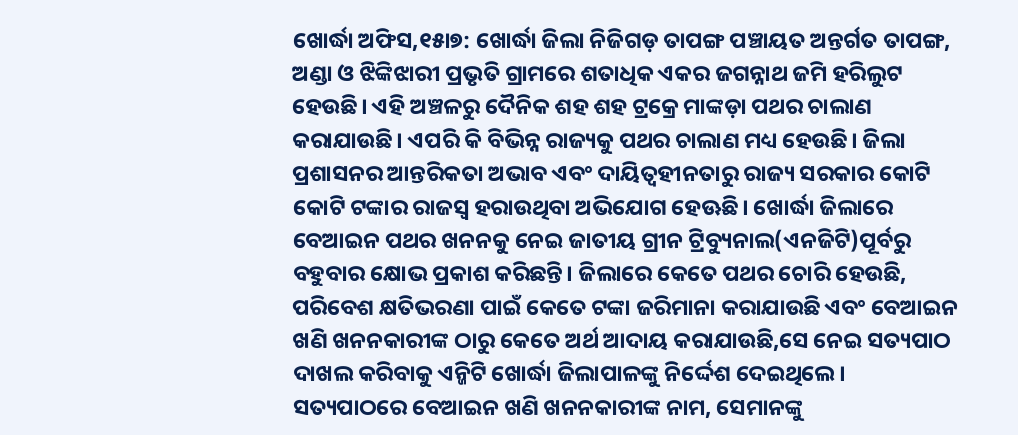ଖୋର୍ଦ୍ଧା ଅଫିସ,୧୫ା୭: ଖୋର୍ଦ୍ଧା ଜିଲା ନିଜିଗଡ଼ ତାପଙ୍ଗ ପଞ୍ଚାୟତ ଅନ୍ତର୍ଗତ ତାପଙ୍ଗ, ଅଣ୍ଡା ଓ ଝିଙ୍କିଝାରୀ ପ୍ରଭୃତି ଗ୍ରାମରେ ଶତାଧିକ ଏକର ଜଗନ୍ନାଥ ଜମି ହରିଲୁଟ ହେଉଛି। ଏହି ଅଞ୍ଚଳରୁ ଦୈନିକ ଶହ ଶହ ଟ୍ରକ୍ରେ ମାଙ୍କଡ଼ା ପଥର ଚାଲାଣ କରାଯାଉଛି। ଏପରି କି ବିଭିନ୍ନ ରାଜ୍ୟକୁ ପଥର ଚାଲାଣ ମଧ୍ୟ ହେଉଛି। ଜିଲା ପ୍ରଶାସନର ଆନ୍ତରିକତା ଅଭାବ ଏବଂ ଦାୟିତ୍ୱହୀନତାରୁ ରାଜ୍ୟ ସରକାର କୋଟି କୋଟି ଟଙ୍କାର ରାଜସ୍ବ ହରାଉଥିବା ଅଭିଯୋଗ ହେଊଛି। ଖୋର୍ଦ୍ଧା ଜିଲାରେ ବେଆଇନ ପଥର ଖନନକୁ ନେଇ ଜାତୀୟ ଗ୍ରୀନ ଟ୍ରିବ୍ୟୁନାଲ(ଏନଜିଟି)ପୂର୍ବରୁ ବହୁବାର କ୍ଷୋଭ ପ୍ରକାଶ କରିଛନ୍ତି। ଜିଲାରେ କେତେ ପଥର ଚୋରି ହେଉଛି, ପରିବେଶ କ୍ଷତିଭରଣା ପାଇଁ କେତେ ଟଙ୍କା ଜରିମାନା କରାଯାଉଛି ଏବଂ ବେଆଇନ ଖଣି ଖନନକାରୀଙ୍କ ଠାରୁ କେତେ ଅର୍ଥ ଆଦାୟ କରାଯାଉଛି,ସେ ନେଇ ସତ୍ୟପାଠ ଦାଖଲ କରିବାକୁ ଏନ୍ଜିଟି ଖୋର୍ଦ୍ଧା ଜିଲାପାଳଙ୍କୁ ନିର୍ଦ୍ଦେଶ ଦେଇଥିଲେ। ସତ୍ୟପାଠରେ ବେଆଇନ ଖଣି ଖନନକାରୀଙ୍କ ନାମ, ସେମାନଙ୍କୁ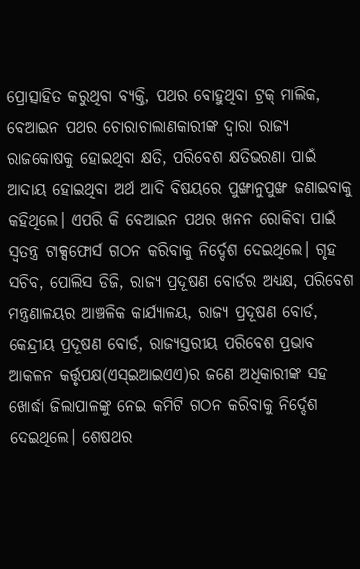ପ୍ରୋତ୍ସାହିତ କରୁଥିବା ବ୍ୟକ୍ତି, ପଥର ବୋହୁଥିବା ଟ୍ରକ୍ ମାଲିକ, ବେଆଇନ ପଥର ଚୋରାଚାଲାଣକାରୀଙ୍କ ଦ୍ୱାରା ରାଜ୍ୟ ରାଜକୋଷକୁ ହୋଇଥିବା କ୍ଷତି, ପରିବେଶ କ୍ଷତିଭରଣା ପାଇଁ ଆଦାୟ ହୋଇଥିବା ଅର୍ଥ ଆଦି ବିଷୟରେ ପୁଙ୍ଖାନୁପୁଙ୍ଖ ଜଣାଇବାକୁ କହିଥିଲେ। ଏପରି କି ବେଆଇନ ପଥର ଖନନ ରୋକିବା ପାଇଁ ସ୍ବତନ୍ତ୍ର ଟାକ୍ସଫୋର୍ସ ଗଠନ କରିବାକୁ ନିର୍ଦ୍ଦେଶ ଦେଇଥିଲେ। ଗୃହ ସଚିବ, ପୋଲିସ ଡିଜି, ରାଜ୍ୟ ପ୍ରଦୂଷଣ ବୋର୍ଡର ଅଧ୍ୟକ୍ଷ, ପରିବେଶ ମନ୍ତ୍ରଣାଳୟର ଆଞ୍ଚଳିକ କାର୍ଯ୍ୟାଳୟ, ରାଜ୍ୟ ପ୍ରଦୂଷଣ ବୋର୍ଡ, କେନ୍ଦ୍ରୀୟ ପ୍ରଦୂଷଣ ବୋର୍ଡ, ରାଜ୍ୟସ୍ତରୀୟ ପରିବେଶ ପ୍ରଭାବ ଆକଳନ କର୍ତ୍ତୃପକ୍ଷ(ଏସ୍ଇଆଇଏଏ)ର ଜଣେ ଅଧିକାରୀଙ୍କ ସହ ଖୋର୍ଦ୍ଧା ଜିଲାପାଳଙ୍କୁ ନେଇ କମିଟି ଗଠନ କରିବାକୁ ନିର୍ଦ୍ଦେଶ ଦେଇଥିଲେ। ଶେଷଥର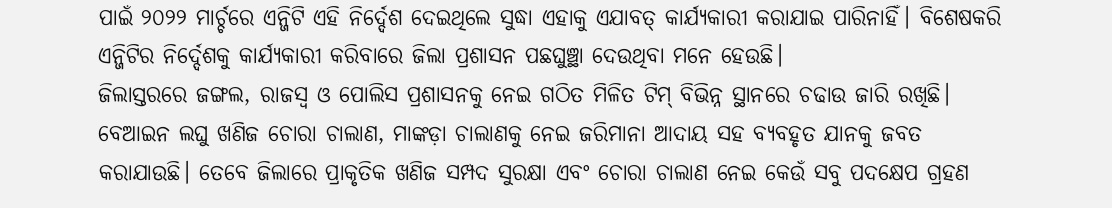ପାଇଁ ୨୦୨୨ ମାର୍ଚ୍ଚରେ ଏନ୍ଜିଟି ଏହି ନିର୍ଦ୍ଦେଶ ଦେଇଥିଲେ ସୁଦ୍ଧା ଏହାକୁ ଏଯାବତ୍ କାର୍ଯ୍ୟକାରୀ କରାଯାଇ ପାରିନାହିଁ। ବିଶେଷକରି ଏନ୍ଜିଟିର ନିର୍ଦ୍ଦେଶକୁ କାର୍ଯ୍ୟକାରୀ କରିବାରେ ଜିଲା ପ୍ରଶାସନ ପଛଘୁଞ୍ଛା ଦେଉଥିବା ମନେ ହେଉଛି।
ଜିଲାସ୍ତରରେ ଜଙ୍ଗଲ, ରାଜସ୍ବ ଓ ପୋଲିସ ପ୍ରଶାସନକୁ ନେଇ ଗଠିତ ମିଳିତ ଟିମ୍ ବିଭିନ୍ନ ସ୍ଥାନରେ ଚଢାଉ ଜାରି ରଖିଛି। ବେଆଇନ ଲଘୁ ଖଣିଜ ଚୋରା ଚାଲାଣ, ମାଙ୍କଡ଼ା ଚାଲାଣକୁ ନେଇ ଜରିମାନା ଆଦାୟ ସହ ବ୍ୟବହୃତ ଯାନକୁ ଜବତ କରାଯାଉଛି। ତେବେ ଜିଲାରେ ପ୍ରାକୃତିକ ଖଣିଜ ସମ୍ପଦ ସୁରକ୍ଷା ଏବଂ ଚୋରା ଚାଲାଣ ନେଇ କେଉଁ ସବୁ ପଦକ୍ଷେପ ଗ୍ରହଣ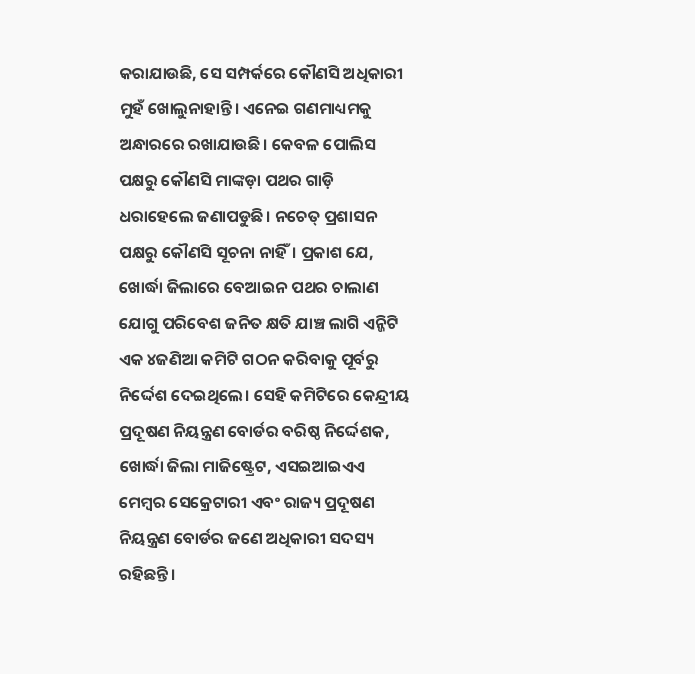କରାଯାଉଛି, ସେ ସମ୍ପର୍କରେ କୌଣସି ଅଧିକାରୀ ମୁହଁ ଖୋଲୁନାହାନ୍ତି। ଏନେଇ ଗଣମାଧ୍ୟମକୁ ଅନ୍ଧାରରେ ରଖାଯାଉଛି। କେବଳ ପୋଲିସ ପକ୍ଷରୁ କୌଣସି ମାଙ୍କଡ଼ା ପଥର ଗାଡ଼ି ଧରାହେଲେ ଜଣାପଡୁଛି। ନଚେତ୍ ପ୍ରଶାସନ ପକ୍ଷରୁ କୌଣସି ସୂଚନା ନାହିଁ। ପ୍ରକାଶ ଯେ, ଖୋର୍ଦ୍ଧା ଜିଲାରେ ବେଆଇନ ପଥର ଚାଲାଣ ଯୋଗୁ ପରିବେଶ ଜନିତ କ୍ଷତି ଯାଞ୍ଚ ଲାଗି ଏନ୍ଜିଟି ଏକ ୪ଜଣିଆ କମିଟି ଗଠନ କରିବାକୁ ପୂର୍ବରୁ ନିର୍ଦ୍ଦେଶ ଦେଇଥିଲେ। ସେହି କମିଟିରେ କେନ୍ଦ୍ରୀୟ ପ୍ରଦୂଷଣ ନିୟନ୍ତ୍ରଣ ବୋର୍ଡର ବରିଷ୍ଠ ନିର୍ଦ୍ଦେଶକ, ଖୋର୍ଦ୍ଧା ଜିଲା ମାଜିଷ୍ଟ୍ରେଟ, ଏସଇଆଇଏଏ ମେମ୍ବର ସେକ୍ରେଟାରୀ ଏବଂ ରାଜ୍ୟ ପ୍ରଦୂଷଣ ନିୟନ୍ତ୍ରଣ ବୋର୍ଡର ଜଣେ ଅଧିକାରୀ ସଦସ୍ୟ ରହିଛନ୍ତି।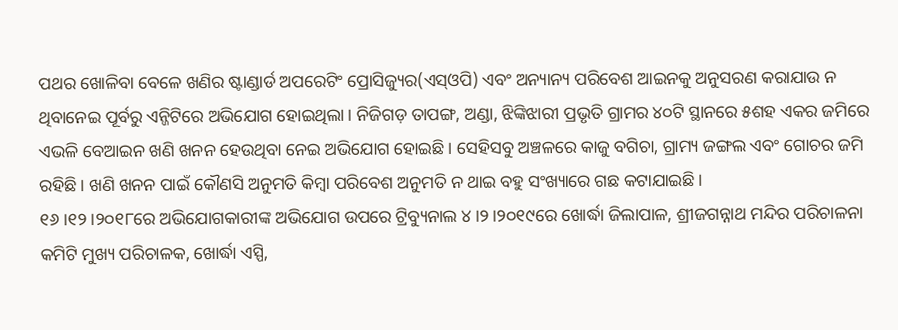ପଥର ଖୋଳିବା ବେଳେ ଖଣିର ଷ୍ଟାଣ୍ଡାର୍ଡ ଅପରେଟିଂ ପ୍ରୋସିଜ୍ୟୁର(ଏସ୍ଓପି) ଏବଂ ଅନ୍ୟାନ୍ୟ ପରିବେଶ ଆଇନକୁ ଅନୁସରଣ କରାଯାଉ ନ ଥିବାନେଇ ପୂର୍ବରୁ ଏନ୍ଜିଟିରେ ଅଭିଯୋଗ ହୋଇଥିଲା। ନିଜିଗଡ଼ ତାପଙ୍ଗ, ଅଣ୍ଡା, ଝିଙ୍କିଝାରୀ ପ୍ରଭୃତି ଗ୍ରାମର ୪୦ଟି ସ୍ଥାନରେ ୫ଶହ ଏକର ଜମିରେ ଏଭଳି ବେଆଇନ ଖଣି ଖନନ ହେଉଥିବା ନେଇ ଅଭିଯୋଗ ହୋଇଛି। ସେହିସବୁ ଅଞ୍ଚଳରେ କାଜୁ ବଗିଚା, ଗ୍ରାମ୍ୟ ଜଙ୍ଗଲ ଏବଂ ଗୋଚର ଜମି ରହିଛି। ଖଣି ଖନନ ପାଇଁ କୌଣସି ଅନୁମତି କିମ୍ବା ପରିବେଶ ଅନୁମତି ନ ଥାଇ ବହୁ ସଂଖ୍ୟାରେ ଗଛ କଟାଯାଇଛି।
୧୬।୧୨।୨୦୧୮ରେ ଅଭିଯୋଗକାରୀଙ୍କ ଅଭିଯୋଗ ଉପରେ ଟ୍ରିବ୍ୟୁନାଲ ୪।୨।୨୦୧୯ରେ ଖୋର୍ଦ୍ଧା ଜିଲାପାଳ, ଶ୍ରୀଜଗନ୍ନାଥ ମନ୍ଦିର ପରିଚାଳନା କମିଟି ମୁଖ୍ୟ ପରିଚାଳକ, ଖୋର୍ଦ୍ଧା ଏସ୍ପି,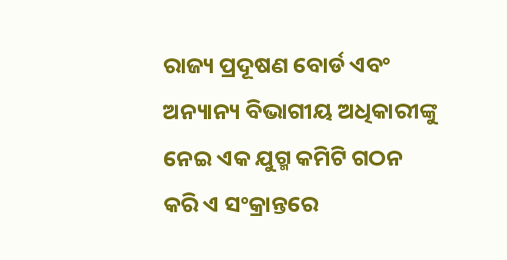ରାଜ୍ୟ ପ୍ରଦୂଷଣ ବୋର୍ଡ ଏବଂ ଅନ୍ୟାନ୍ୟ ବିଭାଗୀୟ ଅଧିକାରୀଙ୍କୁ ନେଇ ଏକ ଯୁଗ୍ମ କମିଟି ଗଠନ କରି ଏ ସଂକ୍ରାନ୍ତରେ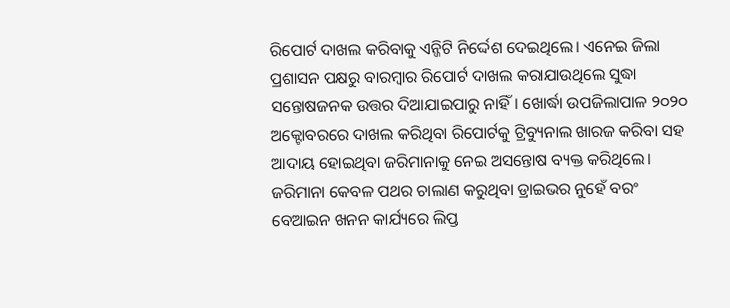ରିପୋର୍ଟ ଦାଖଲ କରିବାକୁ ଏନ୍ଜିଟି ନିର୍ଦ୍ଦେଶ ଦେଇଥିଲେ। ଏନେଇ ଜିଲା ପ୍ରଶାସନ ପକ୍ଷରୁ ବାରମ୍ବାର ରିପୋର୍ଟ ଦାଖଲ କରାଯାଉଥିଲେ ସୁଦ୍ଧା ସନ୍ତୋଷଜନକ ଉତ୍ତର ଦିଆଯାଇପାରୁ ନାହିଁ। ଖୋର୍ଦ୍ଧା ଉପଜିଲାପାଳ ୨୦୨୦ ଅକ୍ଟୋବରରେ ଦାଖଲ କରିଥିବା ରିପୋର୍ଟକୁ ଟ୍ରିବ୍ୟୁନାଲ ଖାରଜ କରିବା ସହ ଆଦାୟ ହୋଇଥିବା ଜରିମାନାକୁ ନେଇ ଅସନ୍ତୋଷ ବ୍ୟକ୍ତ କରିଥିଲେ। ଜରିମାନା କେବଳ ପଥର ଚାଲାଣ କରୁଥିବା ଡ୍ରାଇଭର ନୁହେଁ ବରଂ ବେଆଇନ ଖନନ କାର୍ଯ୍ୟରେ ଲିପ୍ତ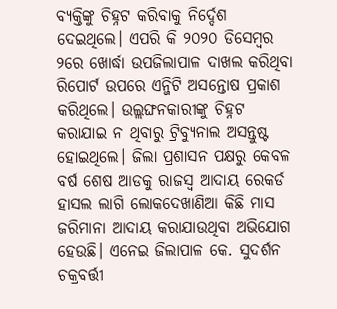ବ୍ୟକ୍ତିଙ୍କୁ ଚିହ୍ନଟ କରିବାକୁ ନିର୍ଦ୍ଦେଶ ଦେଇଥିଲେ। ଏପରି କି ୨୦୨୦ ଡିସେମ୍ବର ୨ରେ ଖୋର୍ଦ୍ଧା ଉପଜିଲାପାଳ ଦାଖଲ କରିଥିବା ରିପୋର୍ଟ ଉପରେ ଏନ୍ଜିଟି ଅସନ୍ତୋଷ ପ୍ରକାଶ କରିଥିଲେ। ଉଲ୍ଲଙ୍ଘନକାରୀଙ୍କୁ ଚିହ୍ନଟ କରାଯାଇ ନ ଥିବାରୁ ଟ୍ରିବ୍ୟୁନାଲ ଅସନ୍ତୁଷ୍ଟ ହୋଇଥିଲେ। ଜିଲା ପ୍ରଶାସନ ପକ୍ଷରୁ କେବଳ ବର୍ଷ ଶେଷ ଆଡକୁ ରାଜସ୍ବ ଆଦାୟ ରେକର୍ଡ ହାସଲ ଲାଗି ଲୋକଦେଖାଣିଆ କିଛି ମାସ ଜରିମାନା ଆଦାୟ କରାଯାଉଥିବା ଅଭିଯୋଗ ହେଉଛି। ଏନେଇ ଜିଲାପାଳ କେ. ସୁଦର୍ଶନ ଚକ୍ରବର୍ତ୍ତୀ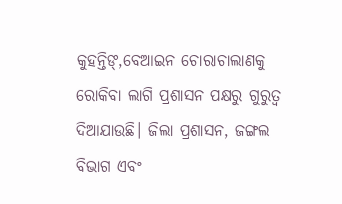କୁହନ୍ତିଙ୍,ବେଆଇନ ଚୋରାଚାଲାଣକୁ ରୋକିବା ଲାଗି ପ୍ରଶାସନ ପକ୍ଷରୁ ଗୁରୁତ୍ୱ ଦିଆଯାଉଛି। ଜିଲା ପ୍ରଶାସନ, ଜଙ୍ଗଲ ବିଭାଗ ଏବଂ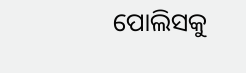ପୋଲିସକୁ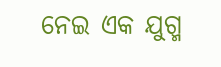ନେଇ ଏକ ଯୁଗ୍ମ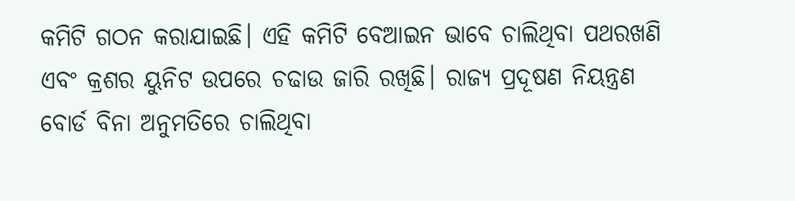କମିଟି ଗଠନ କରାଯାଇଛି। ଏହି କମିଟି ବେଆଇନ ଭାବେ ଚାଲିଥିବା ପଥରଖଣି ଏବଂ କ୍ରଶର ୟୁନିଟ ଉପରେ ଚଢାଉ ଜାରି ରଖିଛି। ରାଜ୍ୟ ପ୍ରଦୂଷଣ ନିୟନ୍ତ୍ରଣ ବୋର୍ଡ ବିନା ଅନୁମତିରେ ଚାଲିଥିବା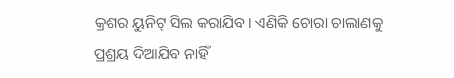କ୍ରଶର ୟୁନିଟ୍ ସିଲ କରାଯିବ। ଏଣିକି ଚୋରା ଚାଲାଣକୁ ପ୍ରଶ୍ରୟ ଦିଆଯିବ ନାହିଁ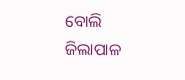ବୋଲି ଜିଲାପାଳ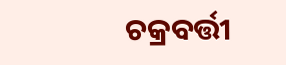ଚକ୍ରବର୍ତ୍ତୀ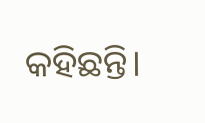କହିଛନ୍ତି।